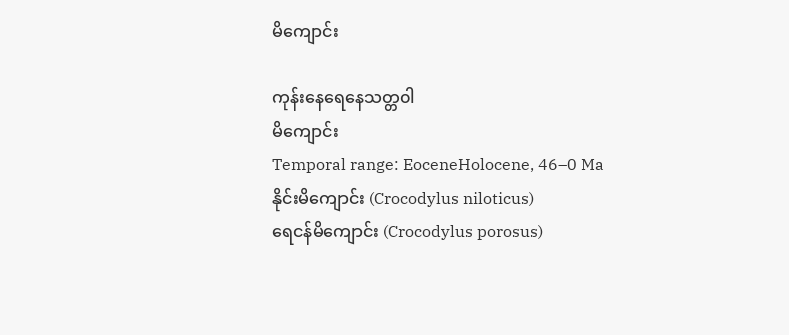မိကျောင်း

ကုန်းနေရေနေသတ္တ၀ါ
မိကျောင်း
Temporal range: EoceneHolocene, 46–0 Ma
နိုင်းမိကျောင်း (Crocodylus niloticus)
ရေငန်မိကျောင်း (Crocodylus porosus)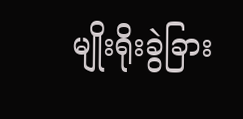မျိုးရိုးခွဲခြား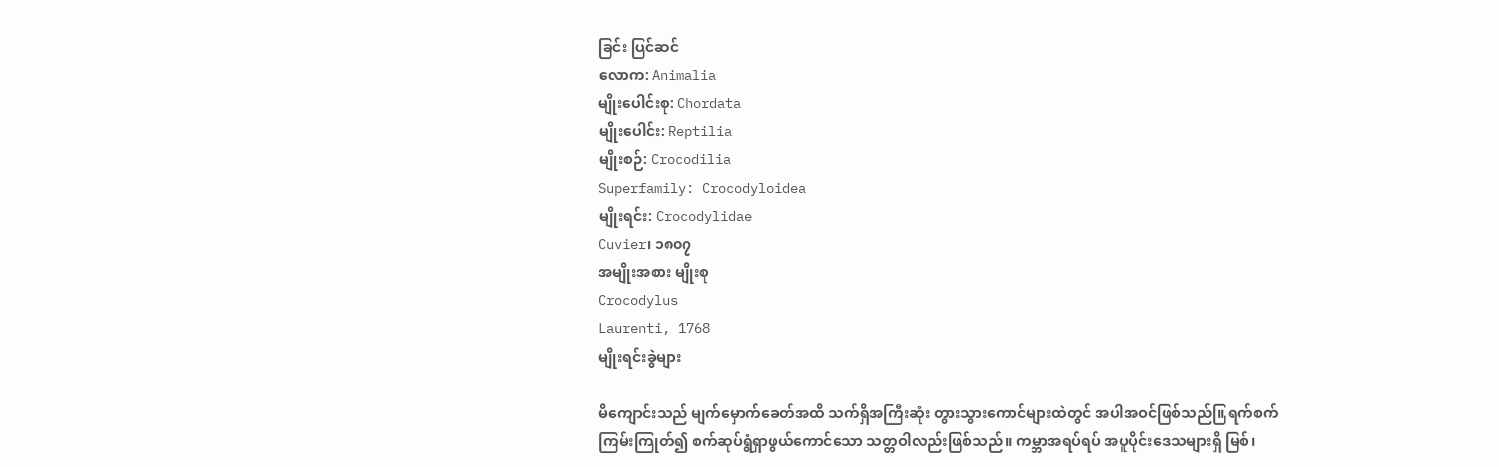ခြင်း ပြင်ဆင်
လောက: Animalia
မျိုးပေါင်းစု: Chordata
မျိုးပေါင်း: Reptilia
မျိုးစဉ်: Crocodilia
Superfamily: Crocodyloidea
မျိုးရင်း: Crocodylidae
Cuvier၊ ၁၈၀၇
အမျိုးအစား မျိုးစု
Crocodylus
Laurenti, 1768
မျိုးရင်းခွဲများ

မိကျောင်းသည် မျက်မှောက်ခေတ်အထိ သက်ရှိအကြီးဆုံး တွားသွားကောင်များထဲတွင် အပါအဝင်ဖြစ်သည်။ြ ရက်စက်ကြမ်းကြုတ်၍ စက်ဆုပ်ရွံရှာဖွယ်ကောင်သော သတ္တဝါလည်းဖြစ်သည်။ ကမ္ဘာအရပ်ရပ် အပူပိုင်းဒေသများရှိ မြစ်၊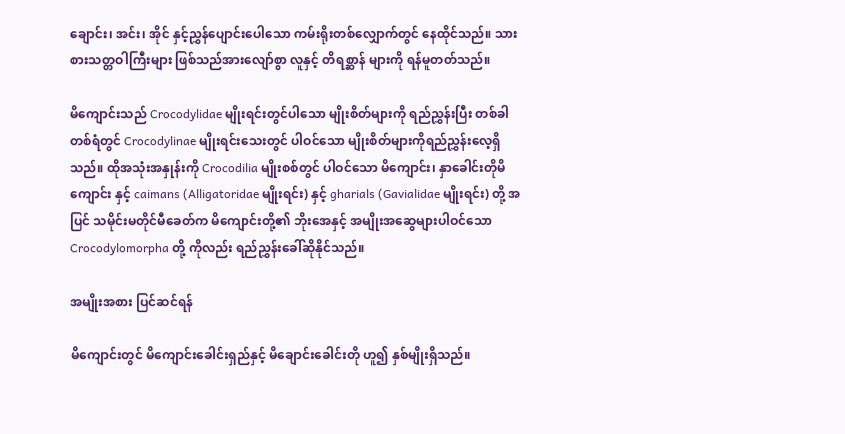ချောင်း၊ အင်း၊ အိုင် နှင့်ညွှန်ပျောင်းပေါသော ကမ်းရိုးတစ်လျှောက်တွင် နေထိုင်သည်။ သားစားသတ္တဝါကြီးများ ဖြစ်သည်အားလျော်စွာ လူနှင့် တိရစ္ဆာန် များကို ရန်မူတတ်သည်။

မိကျောင်းသည် Crocodylidae မျိုးရင်းတွင်ပါသော မျိုးစိတ်များကို ရည်ညွှန်းပြီး တစ်ခါတစ်ရံတွင် Crocodylinae မျိုးရင်းသေးတွင် ပါဝင်သော မျိုးစိတ်များကိုရည်ညွှန်းလေ့ရှိသည်။ ထိုအသုံးအနှုန်းကို Crocodilia မျိုးစစ်တွင် ပါဝင်သော မိကျောင်း၊ နှာခေါင်းတိုမိကျောင်း နှင့် caimans (Alligatoridae မျိုးရင်း) နှင့် gharials (Gavialidae မျိုးရင်း) တို့ အပြင် သမိုင်းမတိုင်မီခေတ်က မိကျောင်းတို့၏ ဘိုးအေနှင့် အမျိုးအဆွေများပါဝင်သော Crocodylomorpha တို့ ကိုလည်း ရည်ညွှန်းခေါ်ဆိုနိုင်သည်။

အမျိုးအစား ပြင်ဆင်ရန်

မိကျောင်းတွင် မိကျောင်းခေါင်းရှည်နှင့် မိချောင်းခေါင်းတို ဟူ၍ နှစ်မျိုးရှိသည်။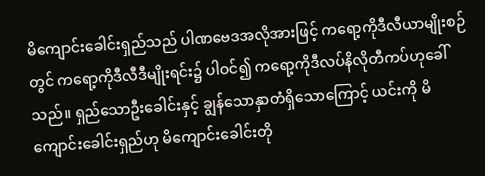မိကျောင်းခေါင်းရှည်သည် ပါဏဗေဒအလိုအားဖြင့် ကရော့ကိုဒီလီယာမျိုးစဉ်တွင် ကရော့ကိုဒီလီဒီမျိုးရင်း၌ ပါဝင်၍ ကရော့ကိုဒီလပ်နိလိုတီကပ်ဟုခေါ်သည်။ ရှည်သောဦးခေါင်းနှင့် ချွန်သောနှာတံရှိသောကြောင့် ယင်းကို မိကျောင်းခေါင်းရှည်ဟု မိကျောင်းခေါင်းတို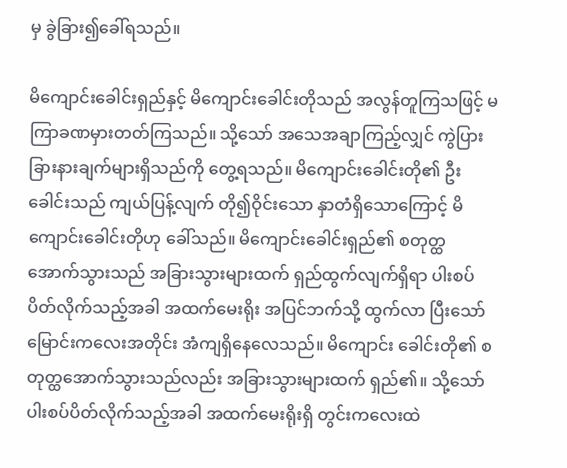မှ ခွဲခြား၍ခေါ်ရသည်။

မိကျောင်းခေါင်းရှည်နှင့် မိကျောင်းခေါင်းတိုသည် အလွန်တူကြသဖြင့် မကြာခဏမှားတတ်ကြသည်။ သို့သော် အသေအချာကြည့်လျှင် ကွဲပြား ခြားနားချက်များရှိသည်ကို တွေ့ရသည်။ မိကျောင်းခေါင်းတို၏ ဦးခေါင်းသည် ကျယ်ပြန့်လျက် တို၍ဝိုင်းသော နှာတံရှိသောကြောင့် မိကျောင်းခေါင်းတိုဟု ခေါ်သည်။ မိကျောင်းခေါင်းရှည်၏ စတုတ္ထ အောက်သွားသည် အခြားသွားများထက် ရှည်ထွက်လျက်ရှိရာ ပါးစပ်ပိတ်လိုက်သည့်အခါ အထက်မေးရိုး အပြင်ဘက်သို့ ထွက်လာ ပြီးသော် မြောင်းကလေးအတိုင်း အံကျရှိနေလေသည်။ မိကျောင်း ခေါင်းတို၏ စတုတ္ထအောက်သွားသည်လည်း အခြားသွားများထက် ရှည်၏။ သို့သော် ပါးစပ်ပိတ်လိုက်သည့်အခါ အထက်မေးရိုးရှိ တွင်းကလေးထဲ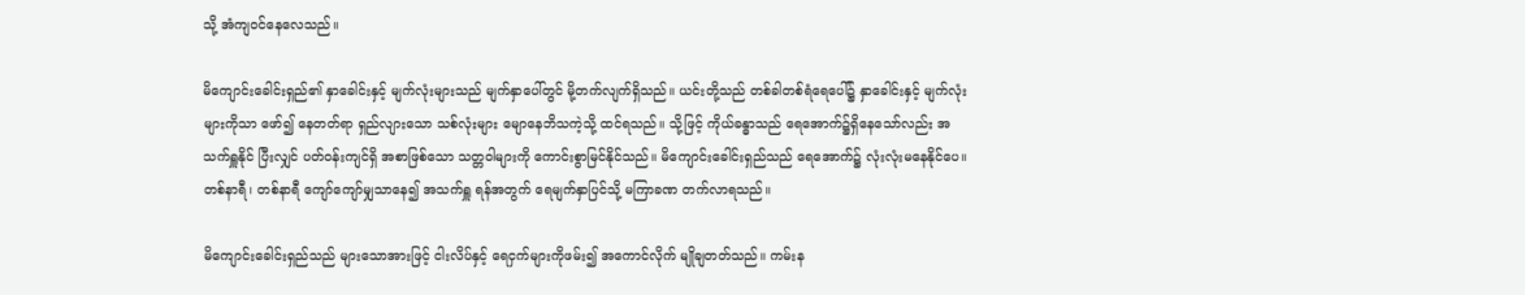သို့ အံကျဝင်နေလေသည်။

မိကျောင်းခေါင်းရှည်၏ နှာခေါင်းနှင့် မျက်လုံးများသည် မျက်နှာပေါ်တွင် မို့တက်လျက်ရှိသည်။ ယင်းတို့သည် တစ်ခါတစ်ရံရေပေါ်၌ နှာခေါင်းနှင့် မျက်လုံးများကိုသာ ဖော်၍ နေတတ်ရာ ရှည်လျားသော သစ်လုံးများ မျောနေဘိသကဲ့သို့ ထင်ရသည်။ သို့ဖြင့် ကိုယ်ခန္ဓာသည် ရေအောက်၌ရှိနေသော်လည်း အသက်ရှူနိုင် ပြီးလျှင် ပတ်ဝန်းကျင်ရှိ အစာဖြစ်သော သတ္တဝါများကို ကောင်းစွာမြင်နိုင်သည်။ မိကျောင်းခေါင်းရှည်သည် ရေအောက်၌ လုံးလုံးမနေနိုင်ပေ။ တစ်နာရီ၊ တစ်နာရီ ကျော်ကျော်မျှသာနေ၍ အသက်ရှူ ရန်အတွက် ရေမျက်နှာပြင်သို့ မကြာခဏ တက်လာရသည်။

မိကျောင်းခေါင်းရှည်သည် များသောအားဖြင့် ငါးလိပ်နှင့် ရေငှက်များကိုဖမ်း၍ အကောင်လိုက် မျိုချတတ်သည်။ ကမ်းန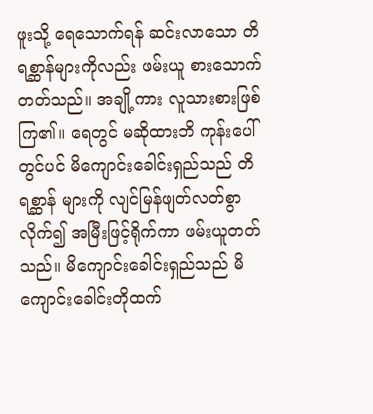ဖူးသို့ ရေသောက်ရန် ဆင်းလာသော တိရစ္ဆာန်များကိုလည်း ဖမ်းယူ စားသောက်တတ်သည်။ အချို့ကား လူသားစားဖြစ်ကြ၏။ ရေတွင် မဆိုထားဘိ ကုန်းပေါ်တွင်ပင် မိကျောင်းခေါင်းရှည်သည် တိရစ္ဆာန် များကို လျင်မြန်ဖျတ်လတ်စွာလိုက်၍ အမြီးဖြင့်ရိုက်ကာ ဖမ်းယူတတ်သည်။ မိကျောင်းခေါင်းရှည်သည် မိကျောင်းခေါင်းတိုထက်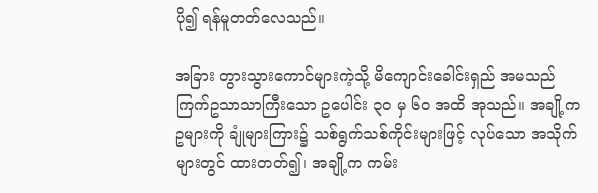ပို၍ ရန်မူတတ်လေသည်။

အခြား တွားသွားကောင်များကဲ့သို့ မိကျောင်းခေါင်းရှည် အမသည် ကြက်ဥသာသာကြီးသော ဥပေါင်း ၃ဝ မှ ၆ဝ အထိ အုသည်။ အချို့က ဥများကို ချုံများကြား၌ သစ်ရွက်သစ်ကိုင်းများဖြင့် လုပ်သော အသိုက်များတွင် ထားတတ်၍၊ အချို့က ကမ်း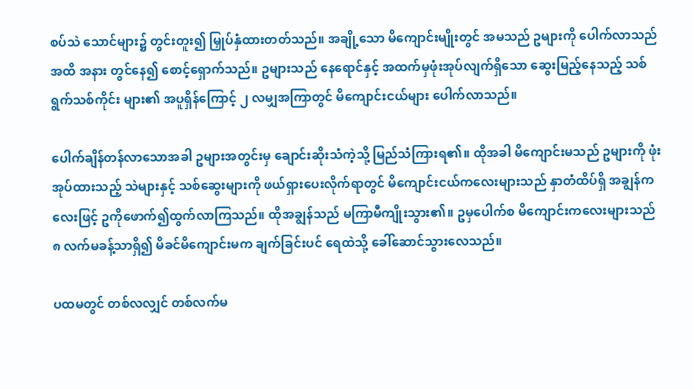စပ်သဲ သောင်များ၌ တွင်းတူး၍ မြှုပ်နှံထားတတ်သည်။ အချို့သော မိကျောင်းမျိုးတွင် အမသည် ဥများကို ပေါက်လာသည်အထိ အနား တွင်နေ၍ စောင့်ရှောက်သည်။ ဥများသည် နေရောင်နှင့် အထက်မှဖုံးအုပ်လျက်ရှိသော ဆွေးမြည့်နေသည့် သစ်ရွက်သစ်ကိုင်း များ၏ အပူရှိန်ကြောင့် ၂ လမျှအကြာတွင် မိကျောင်းငယ်များ ပေါက်လာသည်။

ပေါက်ချိန်တန်လာသောအခါ ဥများအတွင်းမှ ချောင်းဆိုးသံကဲ့သို့ မြည်သံကြားရ၏။ ထိုအခါ မိကျောင်းမသည် ဥများကို ဖုံးအုပ်ထားသည့် သဲများနှင့် သစ်ဆွေးများကို ဖယ်ရှားပေးလိုက်ရာတွင် မိကျောင်းငယ်ကလေးများသည် နှာတံထိပ်ရှိ အချွန်ကလေးဖြင့် ဥကိုဖောက်၍ထွက်လာကြသည်။ ထိုအချွန်သည် မကြာမီကျိုးသွား၏။ ဥမှပေါက်စ မိကျောင်းကလေးများသည် ၈ လက်မခန့်သာရှိ၍ မိခင်မိကျောင်းမက ချက်ခြင်းပင် ရေထဲသို့ ခေါ်ဆောင်သွားလေသည်။

ပထမတွင် တစ်လလျှင် တစ်လက်မ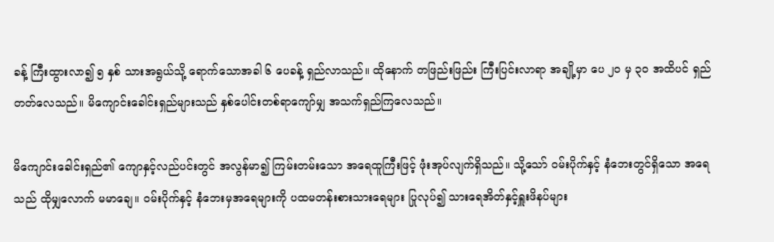ခန့် ကြီးထွားလာ၍ ၅ နှစ် သားအရွယ်သို့ ရောက်သောအခါ ၆ ပေခန့် ရှည်လာသည်။ ထိုနောက် တဖြည်းဖြည်း ကြီးပြင်းလာရာ အချို့မှာ ပေ ၂ဝ မှ ၃ဝ အထိပင် ရှည်တတ်လေသည်။ မိကျောင်းခေါင်းရှည်များသည် နှစ်ပေါင်းတစ်ရာကျော်မျှ အသက်ရှည်ကြလေသည်။

မိကျောင်းခေါင်းရှည်၏ ကျောနှင့်လည်ပင်းတွင် အလွန်မာ၍ ကြမ်းတမ်းသော အရေထူကြီးဖြင့် ဖုံးအုပ်လျက်ရှိသည်။ သို့သော် ဝမ်းပိုက်နှင့် နံဘေးတွင်ရှိသော အရေသည် ထိုမျှလောက် မမာချေ။ ဝမ်းပိုက်နှင့် နံဘေးမှအရေများကို ပထမတန်းစားသားရေများ ပြုလုပ်၍ သားရေအိတ်နှင့်ရှူးဖိနပ်များ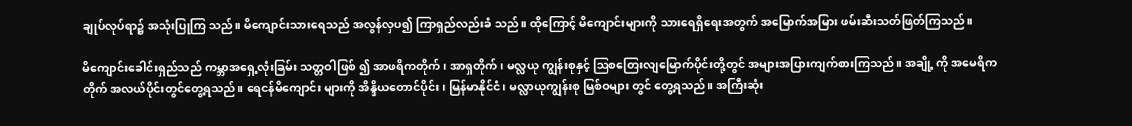ချုပ်လုပ်ရာ၌ အသုံးပြုကြ သည်။ မိကျောင်းသားရေသည် အလွန်လှပ၍ ကြာရှည်လည်းခံ သည်။ ထိုကြောင့် မိကျောင်းများကို သားရေရှိရေးအတွက် အမြောက်အမြား ဖမ်းဆီးသတ်ဖြတ်ကြသည်။

မိကျောင်းခေါင်းရှည်သည် ကမ္ဘာအရှေ့လုံးခြမ်း သတ္တဝါဖြစ် ၍ အာဖရိကတိုက်၊ အာရှတိုက်၊ မလ္လယု ကျွန်းစုနှင့် ဩစတြေးလျမြောက်ပိုင်းတို့တွင် အများအပြားကျက်စားကြသည်။ အချို့ ကို အမေရိကတိုက် အလယ်ပိုင်းတွင်တွေ့ရသည်။ ရေငန်မိကျောင်း များကို အိန္ဒိယတောင်ပိုင်း၊ မြန်မာနိုင်ငံ၊ မလ္လာယုကျွန်းစု မြစ်ဝများ တွင် တွေ့ရသည်။ အကြီးဆုံး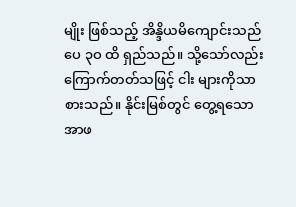မျိုး ဖြစ်သည့် အိန္ဒိယမိကျောင်းသည် ပေ ၃ဝ ထိ ရှည်သည်။ သို့သော်လည်း ကြောက်တတ်သဖြင့် ငါး များကိုသာစားသည်။ နိုင်းမြစ်တွင် တွေ့ရသော အာဖ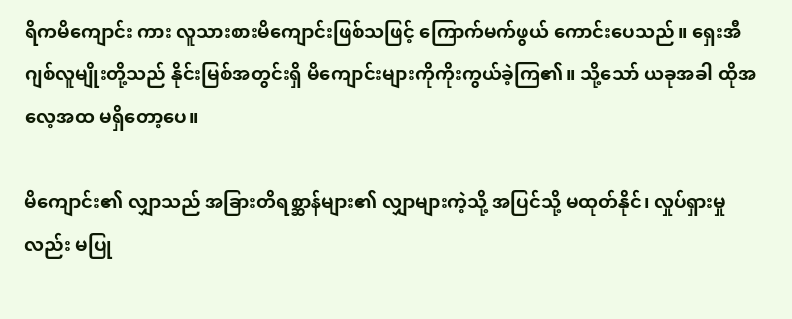ရိကမိကျောင်း ကား လူသားစားမိကျောင်းဖြစ်သဖြင့် ကြောက်မက်ဖွယ် ကောင်းပေသည်။ ရှေးအီဂျစ်လူမျိုးတို့သည် နိုင်းမြစ်အတွင်းရှိ မိကျောင်းများကိုကိုးကွယ်ခဲ့ကြ၏။ သို့သော် ယခုအခါ ထိုအလေ့အထ မရှိတော့ပေ။

မိကျောင်း၏ လျှာသည် အခြားတိရစ္ဆာန်များ၏ လျှာများကဲ့သို့ အပြင်သို့ မထုတ်နိုင်၊ လှုပ်ရှားမှုလည်း မပြု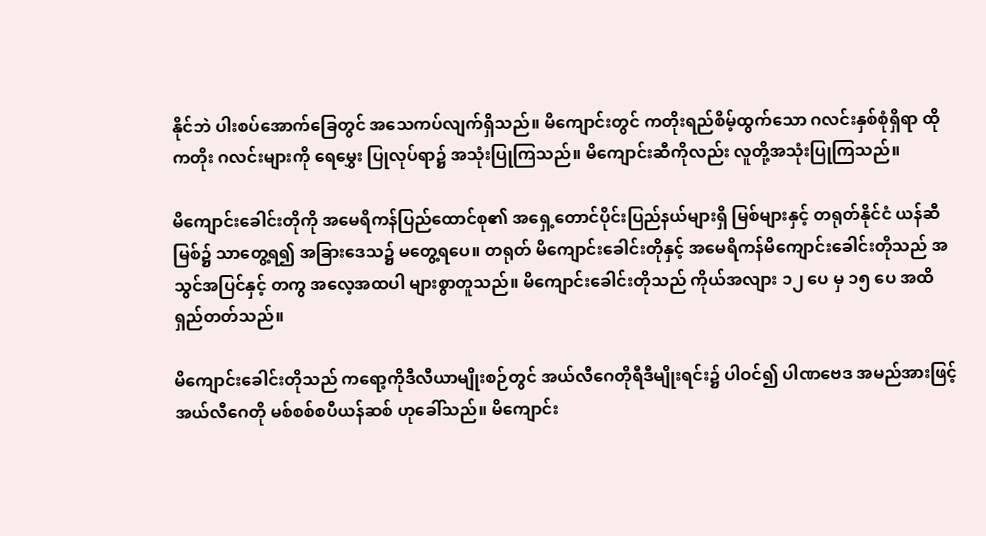နိုင်ဘဲ ပါးစပ်အောက်ခြေတွင် အသေကပ်လျက်ရှိသည်။ မိကျောင်းတွင် ကတိုးရည်စိမ့်ထွက်သော ဂလင်းနှစ်စုံရှိရာ ထိုကတိုး ဂလင်းများကို ရေမွှေး ပြုလုပ်ရာ၌ အသုံးပြုကြသည်။ မိကျောင်းဆီကိုလည်း လူတို့အသုံးပြုကြသည်။

မိကျောင်းခေါင်းတိုကို အမေရိကန်ပြည်ထောင်စု၏ အရှေ့တောင်ပိုင်းပြည်နယ်များရှိ မြစ်များနှင့် တရုတ်နိုင်ငံ ယန်ဆီမြစ်၌ သာတွေ့ရ၍ အခြားဒေသ၌ မတွေ့ရပေ။ တရုတ် မိကျောင်းခေါင်းတိုနှင့် အမေရိကန်မိကျောင်းခေါင်းတိုသည် အသွင်အပြင်နှင့် တကွ အလေ့အထပါ များစွာတူသည်။ မိကျောင်းခေါင်းတိုသည် ကိုယ်အလျား ၁၂ ပေ မှ ၁၅ ပေ အထိ ရှည်တတ်သည်။

မိကျောင်းခေါင်းတိုသည် ကရော့ကိုဒီလီယာမျိုးစဉ်တွင် အယ်လီဂေတိုရီဒီမျိုးရင်း၌ ပါဝင်၍ ပါဏဗေဒ အမည်အားဖြင့် အယ်လီဂေတို မစ်စစ်စပီယန်ဆစ် ဟုခေါ်သည်။ မိကျောင်း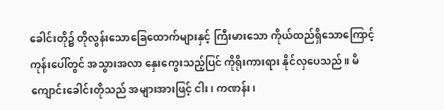ခေါင်းတို၌ တိုလွန်းသောခြေထောက်များနှင့် ကြီးမားသော ကိုယ်ထည်ရှိသောကြောင့် ကုန်းပေါ်တွင် အသွားအလာ နှေးကွေးသည့်ပြင် ကိုရိုးကားရား နိုင်လှပေသည်။ မိကျောင်းခေါင်းတိုသည် အများအားဖြင့် ငါး၊ ကဏန်း၊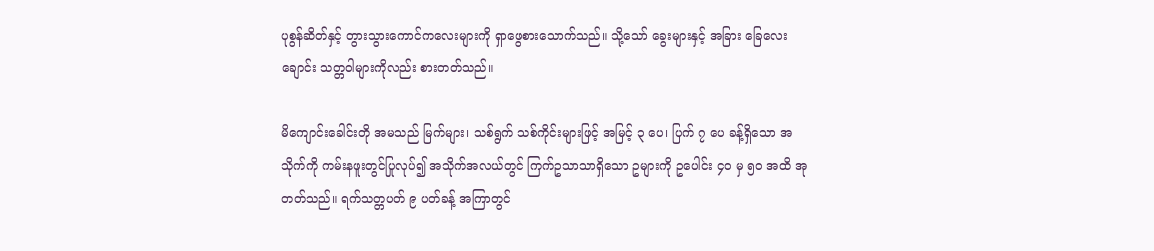ပုစွန်ဆိတ်နှင့် တွားသွားကောင်ကလေးများကို ရှာဖွေစားသောက်သည်။ သို့သော် ခွေးများနှင့် အခြား ခြေလေးချောင်း သတ္တဝါများကိုလည်း စားတတ်သည်။

မိကျောင်းခေါင်းတို အမသည် မြက်များ၊ သစ်ရွက် သစ်ကိုင်းများဖြင့် အမြင့် ၃ ပေ၊ ပြက် ၇ ပေ ခန့်ရှိသော အသိုက်ကို ကမ်းနဖူးတွင်ပြုလုပ်၍ အသိုက်အလယ်တွင် ကြက်ဥသာသာရှိသော ဥများကို ဥပေါင်း ၄ဝ မှ ၅ဝ အထိ အုတတ်သည်။ ရက်သတ္တပတ် ၉ ပတ်ခန့် အကြာတွင်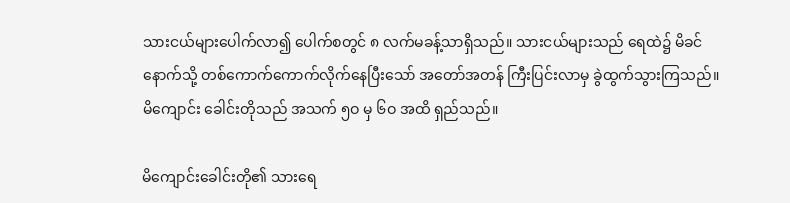သားငယ်များပေါက်လာ၍ ပေါက်စတွင် ၈ လက်မခန့်သာရှိသည်။ သားငယ်များသည် ရေထဲ၌ မိခင်နောက်သို့ တစ်ကောက်ကောက်လိုက်နေပြီးသော် အတော်အတန် ကြီးပြင်းလာမှ ခွဲထွက်သွားကြသည်။ မိကျောင်း ခေါင်းတိုသည် အသက် ၅ဝ မှ ၆ဝ အထိ ရှည်သည်။

မိကျောင်းခေါင်းတို၏ သားရေ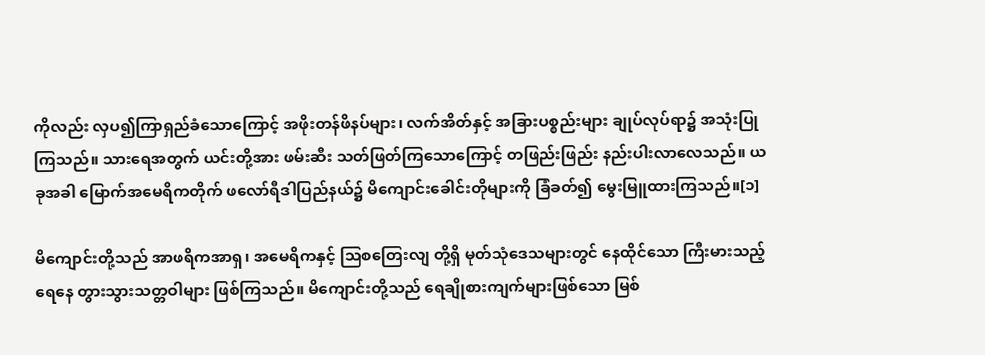ကိုလည်း လှပ၍ကြာရှည်ခံသောကြောင့် အဖိုးတန်ဖိနပ်များ၊ လက်အိတ်နှင့် အခြားပစ္စည်းများ ချုပ်လုပ်ရာ၌ အသုံးပြုကြသည်။ သားရေအတွက် ယင်းတို့အား ဖမ်းဆီး သတ်ဖြတ်ကြသောကြောင့် တဖြည်းဖြည်း နည်းပါးလာလေသည်။ ယခုအခါ မြောက်အမေရိကတိုက် ဖလော်ရီဒါပြည်နယ်၌ မိကျောင်းခေါင်းတိုများကို ခြံခတ်၍ မွေးမြူထားကြသည်။[၁]

မိကျောင်းတို့သည် အာဖရိကအာရှ၊ အမေရိကနှင့် ဩစတြေးလျ တို့ရှိ မုတ်သုံဒေသများတွင် နေထိုင်သော ကြီးမားသည့် ရေနေ တွားသွားသတ္တဝါများ ဖြစ်ကြသည်။ မိကျောင်းတို့သည် ရေချိုစားကျက်များဖြစ်သော မြစ်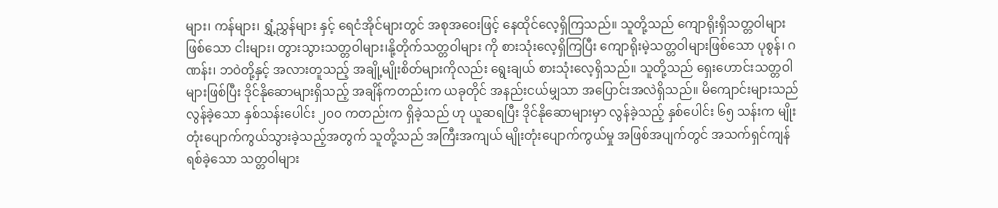များ၊ ကန်များ၊ ရွှံ့ညွှန်များ နှင့် ရေငံအိုင်များတွင် အစုအဝေးဖြင့် နေထိုင်လေ့ရှိကြသည်။ သူတို့သည် ကျောရိုးရှိသတ္တဝါများဖြစ်သော ငါးများ၊ တွားသွားသတ္တဝါများ၊နို့တိုက်သတ္တဝါများ ကို စားသုံးလေ့ရှိကြပြီး ကျောရိုးမဲ့သတ္တဝါများဖြစ်သော ပုစွန်၊ ဂဏန်း၊ ဘဝဲတို့နှင့် အလားတူသည့် အချို့မျိုးစိတ်များကိုလည်း ရွေးချယ် စားသုံးလေ့ရှိသည်။ သူတို့သည် ရှေးဟောင်းသတ္တဝါများဖြစ်ပြီး ဒိုင်နိုဆောများရှိသည့် အချိန်ကတည်းက ယခုတိုင် အနည်းငယ်မျှသာ အပြောင်းအလဲရှိသည်။ မိကျောင်းများသည် လွန်ခဲ့သော နှစ်သန်းပေါင်း ၂၀၀ ကတည်းက ရှိခဲ့သည် ဟု ယူဆရပြီး ဒိုင်နိုဆောများမှာ လွန်ခဲ့သည့် နှစ်ပေါင်း ၆၅ သန်းက မျိုးတုံးပျောက်ကွယ်သွားခဲ့သည့်အတွက် သူတို့သည် အကြီးအကျယ် မျိုးတုံးပျောက်ကွယ်မှု အဖြစ်အပျက်တွင် အသက်ရှင်ကျန်ရစ်ခဲ့သော သတ္တဝါများ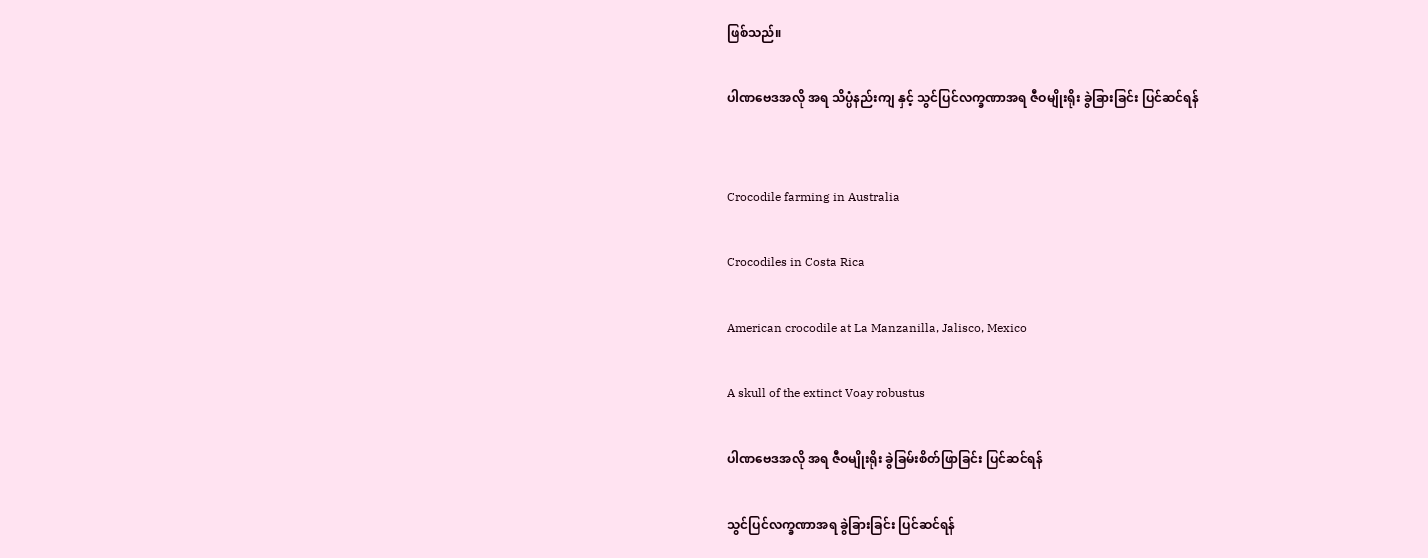ဖြစ်သည်။

ပါဏဗေဒအလို အရ သိပ္ပံနည်းကျ နှင့် သွင်ပြင်လက္ခဏာအရ ဇီဝမျိုးရိုး ခွဲခြားခြင်း ပြင်ဆင်ရန်


Crocodile farming in Australia

Crocodiles in Costa Rica

American crocodile at La Manzanilla, Jalisco, Mexico

A skull of the extinct Voay robustus

ပါဏဗေဒအလို အရ ဇီဝမျိုးရိုး ခွဲခြမ်းစိတ်ဖြာခြင်း ပြင်ဆင်ရန်

သွင်ပြင်လက္ခဏာအရ ခွဲခြားခြင်း ပြင်ဆင်ရန်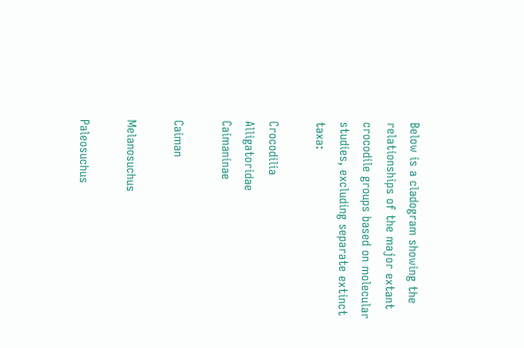Below is a cladogram showing the relationships of the major extant crocodile groups based on molecular studies, excluding separate extinct taxa:

Crocodilia
Alligatoridae
Caimaninae

Caiman

Melanosuchus

Paleosuchus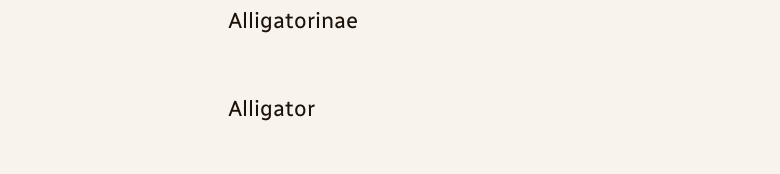Alligatorinae

Alligator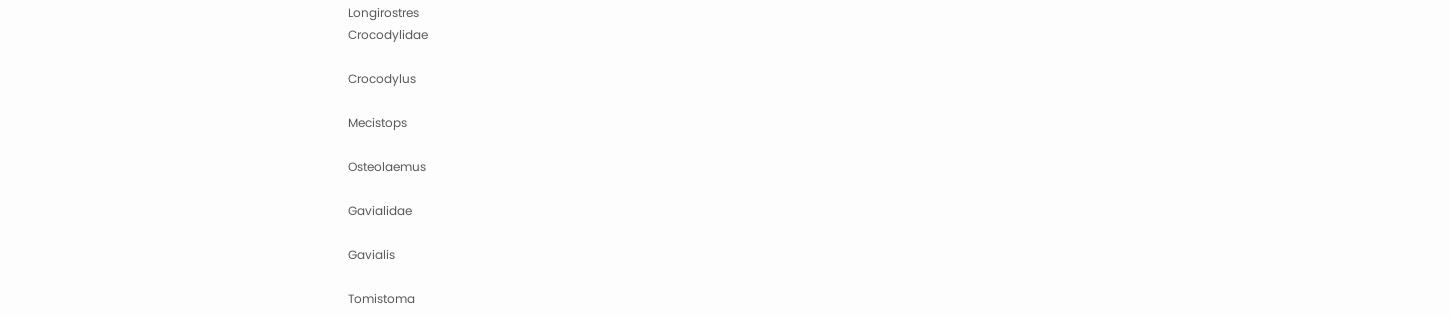Longirostres
Crocodylidae

Crocodylus

Mecistops

Osteolaemus

Gavialidae

Gavialis

Tomistoma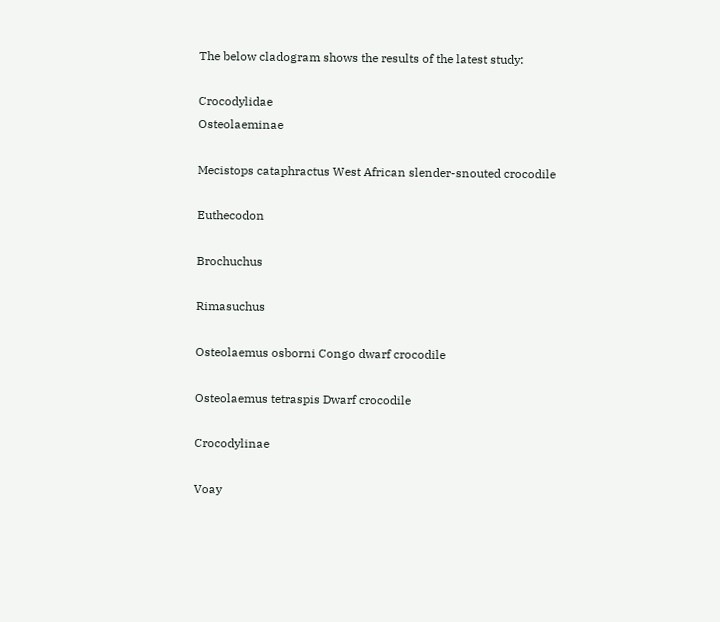The below cladogram shows the results of the latest study:

Crocodylidae
Osteolaeminae

Mecistops cataphractus West African slender-snouted crocodile

Euthecodon

Brochuchus

Rimasuchus

Osteolaemus osborni Congo dwarf crocodile

Osteolaemus tetraspis Dwarf crocodile

Crocodylinae

Voay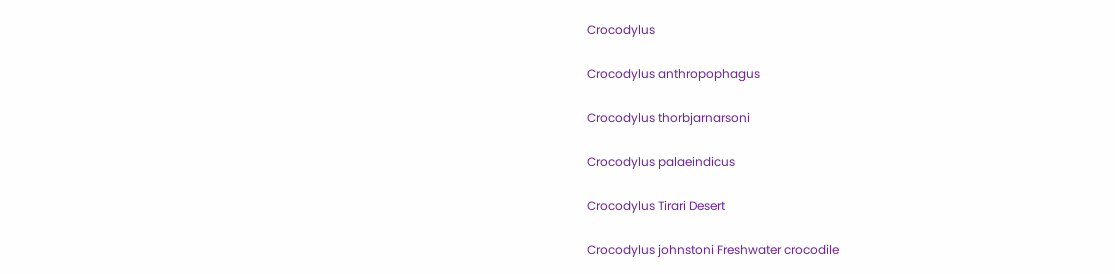Crocodylus

Crocodylus anthropophagus

Crocodylus thorbjarnarsoni

Crocodylus palaeindicus

Crocodylus Tirari Desert

Crocodylus johnstoni Freshwater crocodile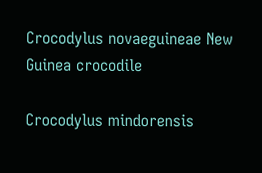Crocodylus novaeguineae New Guinea crocodile

Crocodylus mindorensis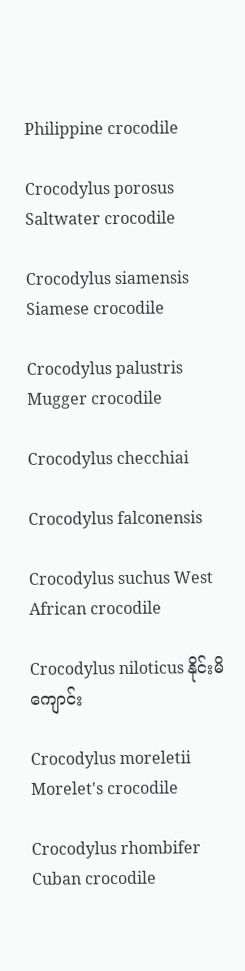Philippine crocodile

Crocodylus porosus Saltwater crocodile

Crocodylus siamensis Siamese crocodile

Crocodylus palustris Mugger crocodile

Crocodylus checchiai

Crocodylus falconensis

Crocodylus suchus West African crocodile

Crocodylus niloticus နိုင်းမိကျောင်း

Crocodylus moreletii Morelet's crocodile

Crocodylus rhombifer Cuban crocodile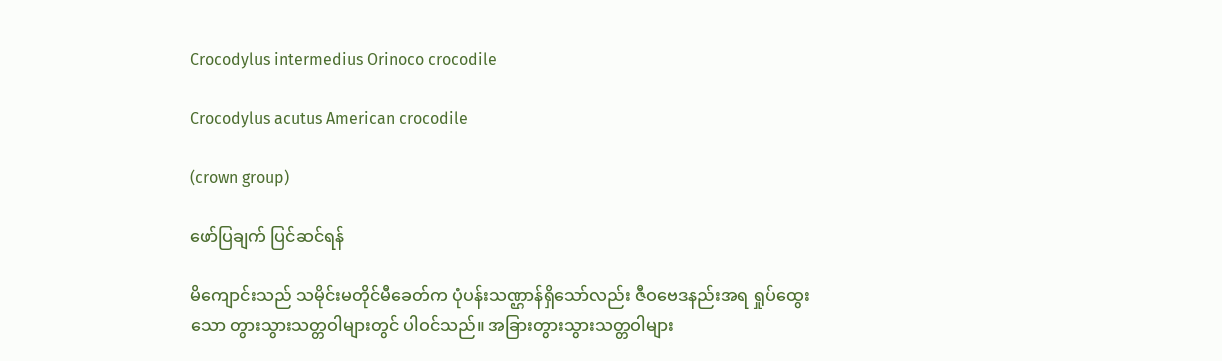Crocodylus intermedius Orinoco crocodile

Crocodylus acutus American crocodile

(crown group)

ဖော်ပြချက် ပြင်ဆင်ရန်

မိကျောင်းသည် သမိုင်းမတိုင်မီခေတ်က ပုံပန်းသဏ္ဌာန်ရှိသော်လည်း ဇီဝဗေဒနည်းအရ ရှုပ်ထွေးသော တွားသွားသတ္တဝါများတွင် ပါဝင်သည်။ အခြားတွားသွားသတ္တဝါများ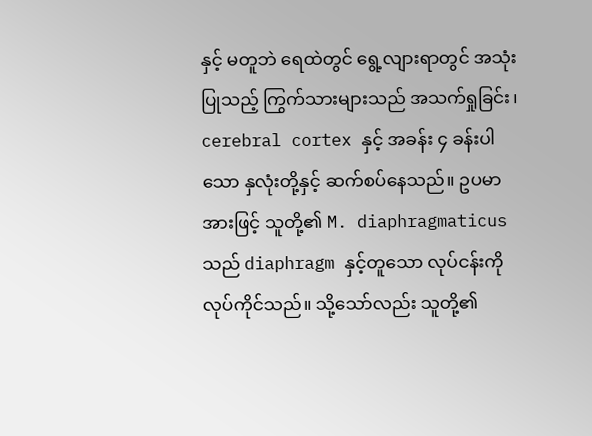နှင့် မတူဘဲ ရေထဲတွင် ရွေ့လျားရာတွင် အသုံးပြုသည့် ကြွက်သားများသည် အသက်ရှုခြင်း၊ cerebral cortex နှင့် အခန်း ၄ ခန်းပါသော နှလုံးတို့နှင့် ဆက်စပ်နေသည်။ ဥပမာအားဖြင့် သူတို့၏ M. diaphragmaticus သည် diaphragm နှင့်တူသော လုပ်ငန်းကို လုပ်ကိုင်သည်။ သို့သော်လည်း သူတို့၏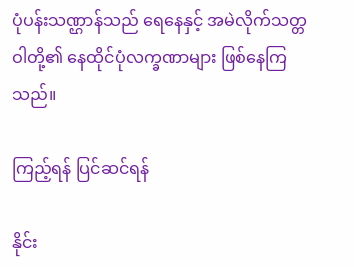ပုံပန်းသဏ္ဌာန်သည် ရေနေနှင့် အမဲလိုက်သတ္တဝါတို့၏ နေထိုင်ပုံလက္ခဏာများ ဖြစ်နေကြသည်။

ကြည့်ရန် ပြင်ဆင်ရန်

နိုင်း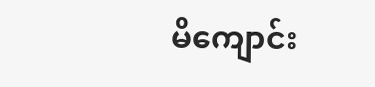မိကျောင်း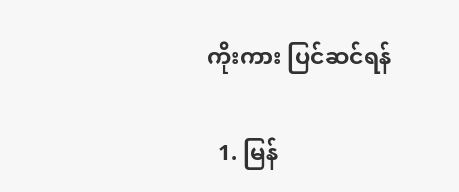ကိုးကား ပြင်ဆင်ရန်

  1. မြန်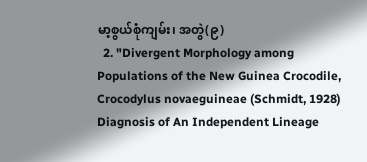မာ့စွယ်စုံကျမ်း၊ အတွဲ(၉)
  2. "Divergent Morphology among Populations of the New Guinea Crocodile, Crocodylus novaeguineae (Schmidt, 1928) Diagnosis of An Independent Lineage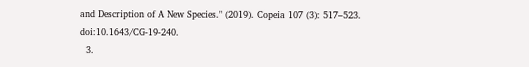and Description of A New Species." (2019). Copeia 107 (3): 517–523. doi:10.1643/CG-19-240.
  3.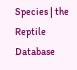Species | the Reptile Database